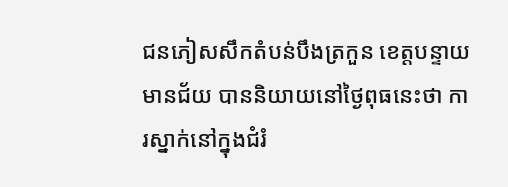ជនភៀសសឹកតំបន់បឹងត្រកួន ខេត្តបន្ទាយមានជ័យ បាននិយាយនៅថ្ងៃពុធនេះថា ការស្នាក់នៅក្នុងជំរំ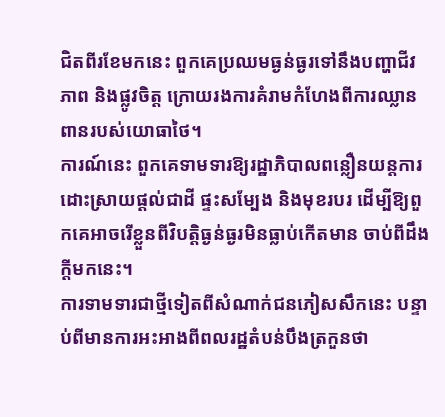ជិតពីរខែមកនេះ ពួកគេប្រឈមធ្ងន់ធ្ងរទៅនឹងបញ្ហាជីវភាព និងផ្លូវចិត្ត ក្រោយរងការគំរាមកំហែងពីការឈ្លានពានរបស់យោធាថៃ។
ការណ៍នេះ ពួកគេទាមទារឱ្យរដ្ឋាភិបាលពន្លឿនយន្តការដោះស្រាយផ្ដល់ជាដី ផ្ទះសម្បែង និងមុខរបរ ដើម្បីឱ្យពួកគេអាចរើខ្លួនពីវិបត្តិធ្ងន់ធ្ងរមិនធ្លាប់កើតមាន ចាប់ពីដឹងក្តីមកនេះ។
ការទាមទារជាថ្មីទៀតពីសំណាក់ជនភៀសសឹកនេះ បន្ទាប់ពីមានការអះអាងពីពលរដ្ឋតំបន់បឹងត្រកួនថា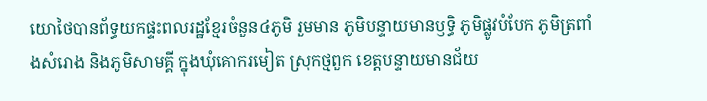យោថៃបានព័ទ្ធយកផ្ទះពលរដ្ឋខ្មែរចំនួន៤ភូមិ រួមមាន ភូមិបន្ទាយមានឫទ្ធិ ភូមិផ្លូវបំបែក ភូមិត្រពាំងសំរោង និងភូមិសាមគ្គី ក្នុងឃុំគោករមៀត ស្រុកថ្មពួក ខេត្តបន្ទាយមានជ័យ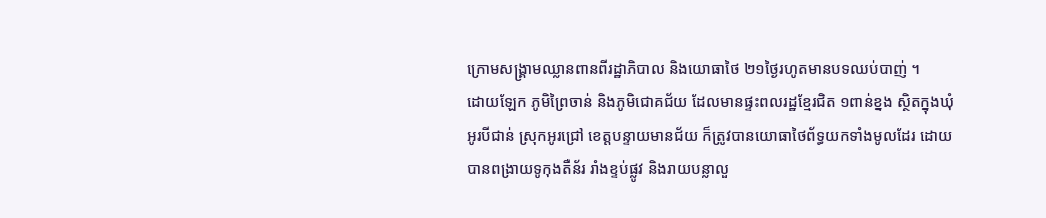ក្រោមសង្គ្រាមឈ្លានពានពីរដ្ឋាភិបាល និងយោធាថៃ ២១ថ្ងៃរហូតមានបទឈប់បាញ់ ។
ដោយឡែក ភូមិព្រៃចាន់ និងភូមិជោគជ័យ ដែលមានផ្ទះពលរដ្ឋខ្មែរជិត ១ពាន់ខ្នង ស្ថិតក្នុងឃុំអូរបីជាន់ ស្រុកអូរជ្រៅ ខេត្តបន្ទាយមានជ័យ ក៏ត្រូវបានយោធាថៃព័ទ្ធយកទាំងមូលដែរ ដោយបានពង្រាយទូកុងតឺន័រ រាំងខ្ទប់ផ្លូវ និងរាយបន្លាលួ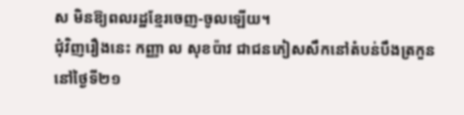ស មិនឱ្យពលរដ្ឋខ្មែរចេញ-ចូលឡើយ។
ជុំវិញរឿងនេះ កញ្ញា ល សុខប៉ាវ ជាជនភៀសសឹកនៅតំបន់បឹងត្រកួន នៅថ្ងៃទី២១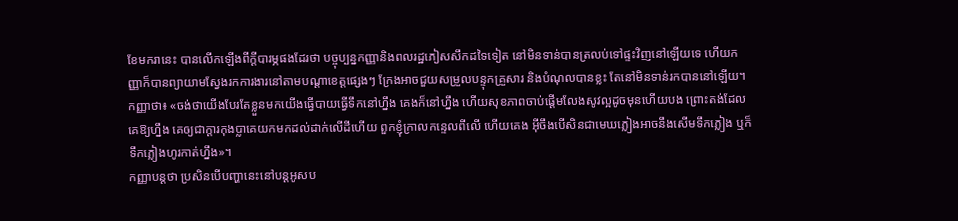ខែមករានេះ បានលើកឡើងពីក្ដីបារម្ភផងដែរថា បច្ចុប្បន្នកញ្ញានិងពលរដ្ឋភៀសសឹកដទៃទៀត នៅមិនទាន់បានត្រលប់ទៅផ្ទះវិញនៅឡើយទេ ហើយកញ្ញាក៏បានព្យាយាមស្វែងរកការងារនៅតាមបណ្ដាខេត្តផ្សេងៗ ក្រែងអាចជួយសម្រួលបន្ទុកគ្រួសារ និងបំណុលបានខ្លះ តែនៅមិនទាន់រកបាននៅឡើយ។
កញ្ញាថា៖ «ចង់ថាយើងបែរតែខ្លួនមកយើងធ្វើបាយធ្វើទឹកនៅហ្នឹង គេងក៏នៅហ្នឹង ហើយសុខភាពចាប់ផ្ដើមលែងសូវល្អដូចមុនហើយបង ព្រោះតង់ដែលគេឱ្យហ្នឹង គេឲ្យជាក្ដារកុងប្លាគេយកមកដល់ដាក់លើដីហើយ ពួកខ្ញុំក្រាលកន្ទេលពីលើ ហើយគេង អ៊ីចឹងបើសិនជាមេឃភ្លៀងអាចនឹងសើមទឹកភ្លៀង ឬក៏ទឹកភ្លៀងហូរកាត់ហ្នឹង»។
កញ្ញាបន្តថា ប្រសិនបើបញ្ហានេះនៅបន្តអូសប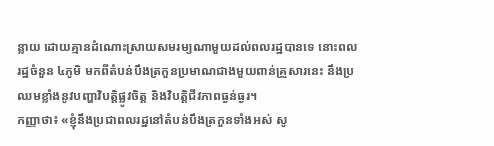ន្លាយ ដោយគ្មានដំណោះស្រាយសមរម្យណាមួយដល់ពលរដ្ឋបានទេ នោះពលរដ្ឋចំនួន ៤ភូមិ មកពីតំបន់បឹងត្រកួនប្រមាណជាងមួយពាន់គ្រួសារនេះ នឹងប្រឈមខ្លាំងនូវបញ្ហាវិបត្តិផ្លូវចិត្ត និងវិបត្តិជីវភាពធ្ងន់ធ្ងរ។
កញ្ញាថា៖ «ខ្ញុំនឹងប្រជាពលរដ្ឋនៅតំបន់បឹងត្រកួនទាំងអស់ សូ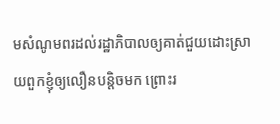មសំណូមពរដល់រដ្ឋាភិបាលឲ្យគាត់ជួយដោះស្រាយពួកខ្ញុំឲ្យលឿនបន្តិចមក ព្រោះរ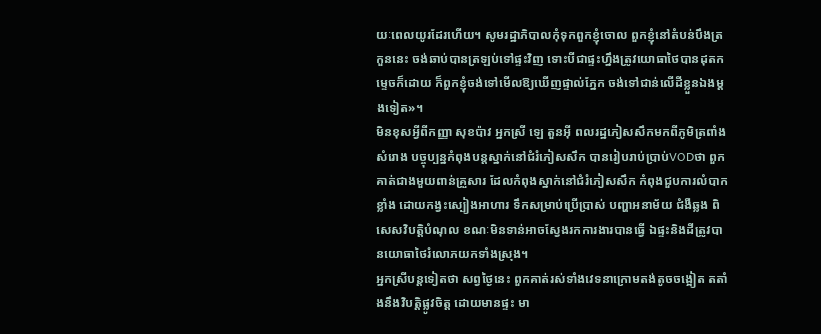យៈពេលយូរដែរហើយ។ សូមរដ្ឋាភិបាលកុំទុកពួកខ្ញុំចោល ពួកខ្ញុំនៅតំបន់បឹងត្រកួននេះ ចង់ឆាប់បានត្រឡប់ទៅផ្ទះវិញ ទោះបីជាផ្ទះហ្នឹងត្រូវយោធាថៃបានដុតកម្ទេចក៏ដោយ ក៏ពួកខ្ញុំចង់ទៅមើលឱ្យឃើញផ្ទាល់ភ្នែក ចង់ទៅជាន់លើដីខ្លួនឯងម្ដងទៀត»។
មិនខុសអ្វីពីកញ្ញា សុខប៉ាវ អ្នកស្រី ឡេ តួនអ៊ី ពលរដ្ឋភៀសសឹកមកពីភូមិត្រពាំងសំរោង បច្ចុប្បន្នកំពុងបន្តស្នាក់នៅជំរំភៀសសឹក បានរៀបរាប់ប្រាប់VODថា ពួកគាត់ជាងមួយពាន់គ្រួសារ ដែលកំពុងស្នាក់នៅជំរំភៀសសឹក កំពុងជួបការលំបាកខ្លាំង ដោយកង្វះស្បៀងអាហារ ទឹកសម្រាប់ប្រើប្រាស់ បញ្ហាអនាម័យ ជំងឺឆ្លង ពិសេសវិបត្តិបំណុល ខណៈមិនទាន់អាចស្វែងរកការងារបានធ្វើ ឯផ្ទះនិងដីត្រូវបានយោធាថៃរំលោភយកទាំងស្រុង។
អ្នកស្រីបន្តទៀតថា សព្វថ្ងៃនេះ ពួកគាត់រស់ទាំងវេទនាក្រោមតង់តូចចង្អៀត តតាំងនឹងវិបត្តិផ្លូវចិត្ត ដោយមានផ្ទះ មា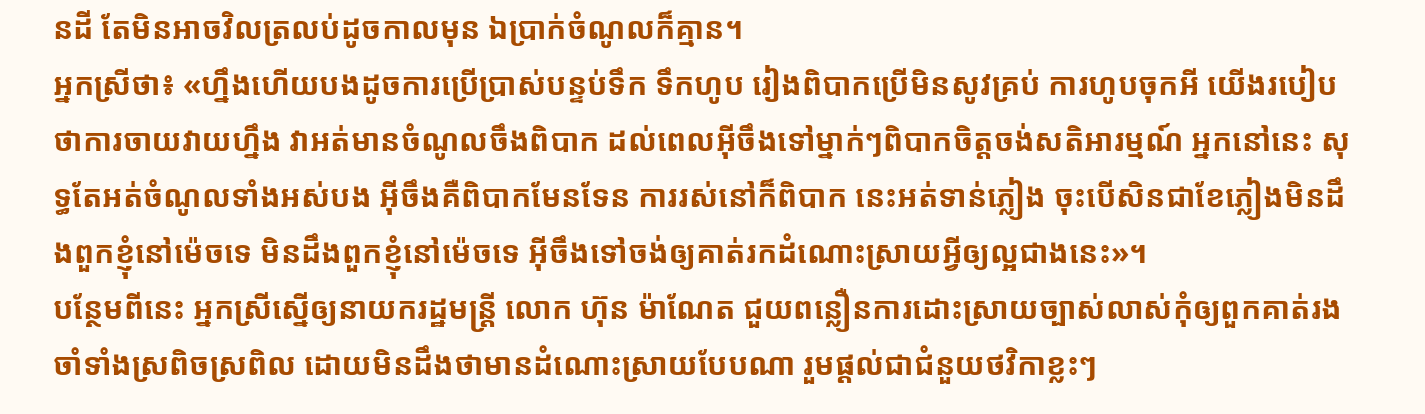នដី តែមិនអាចវិលត្រលប់ដូចកាលមុន ឯប្រាក់ចំណូលក៏គ្មាន។
អ្នកស្រីថា៖ «ហ្នឹងហើយបងដូចការប្រើប្រាស់បន្ទប់ទឹក ទឹកហូប រៀងពិបាកប្រើមិនសូវគ្រប់ ការហូបចុកអី យើងរបៀបថាការចាយវាយហ្នឹង វាអត់មានចំណូលចឹងពិបាក ដល់ពេលអ៊ីចឹងទៅម្នាក់ៗពិបាកចិត្តចង់សតិអារម្មណ៍ អ្នកនៅនេះ សុទ្ធតែអត់ចំណូលទាំងអស់បង អ៊ីចឹងគឺពិបាកមែនទែន ការរស់នៅក៏ពិបាក នេះអត់ទាន់ភ្លៀង ចុះបើសិនជាខែភ្លៀងមិនដឹងពួកខ្ញុំនៅម៉េចទេ មិនដឹងពួកខ្ញុំនៅម៉េចទេ អ៊ីចឹងទៅចង់ឲ្យគាត់រកដំណោះស្រាយអ្វីឲ្យល្អជាងនេះ»។
បន្ថែមពីនេះ អ្នកស្រីស្នើឲ្យនាយករដ្ឋមន្រ្តី លោក ហ៊ុន ម៉ាណែត ជួយពន្លឿនការដោះស្រាយច្បាស់លាស់កុំឲ្យពួកគាត់រងចាំទាំងស្រពិចស្រពិល ដោយមិនដឹងថាមានដំណោះស្រាយបែបណា រួមផ្ដល់ជាជំនួយថវិកាខ្លះៗ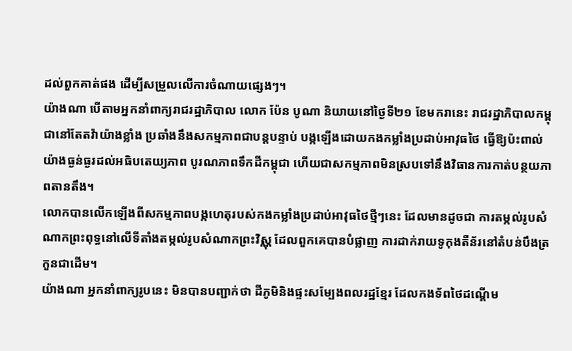ដល់ពួកគាត់ផង ដើម្បីសម្រួលលើការចំណាយផ្សេងៗ។
យ៉ាងណា បើតាមអ្នកនាំពាក្យរាជរដ្ឋាភិបាល លោក ប៉ែន បូណា និយាយនៅថ្ងៃទី២១ ខែមករានេះ រាជរដ្ឋាភិបាលកម្ពុជានៅតែតវ៉ាយ៉ាងខ្លាំង ប្រឆាំងនឹងសកម្មភាពជាបន្ដបន្ទាប់ បង្កឡើងដោយកងកម្លាំងប្រដាប់អាវុធថៃ ធ្វើឱ្យប៉ះពាល់យ៉ាងធ្ងន់ធ្ងរដល់អធិបតេយ្យភាព បូរណភាពទឹកដីកម្ពុជា ហើយជាសកម្មភាពមិនស្របទៅនឹងវិធានការកាត់បន្ថយភាពតានតឹង។
លោកបានលើកឡើងពីសកម្មភាពបង្កហេតុរបស់កងកម្លាំងប្រដាប់អាវុធថៃថ្មីៗនេះ ដែលមានដូចជា ការតម្កល់រូបសំណាកព្រះពុទ្ធនៅលើទីតាំងតម្កល់រូបសំណាកព្រះវិស្ណុ ដែលពួកគេបានបំផ្លាញ ការដាក់រាយទូកុងតឺន័រនៅតំបន់បឹងត្រកួនជាដើម។
យ៉ាងណា អ្នកនាំពាក្យរូបនេះ មិនបានបញ្ជាក់ថា ដីភូមិនិងផ្ទះសម្បែងពលរដ្ឋខ្មែរ ដែលកងទ័ពថៃដណ្តើម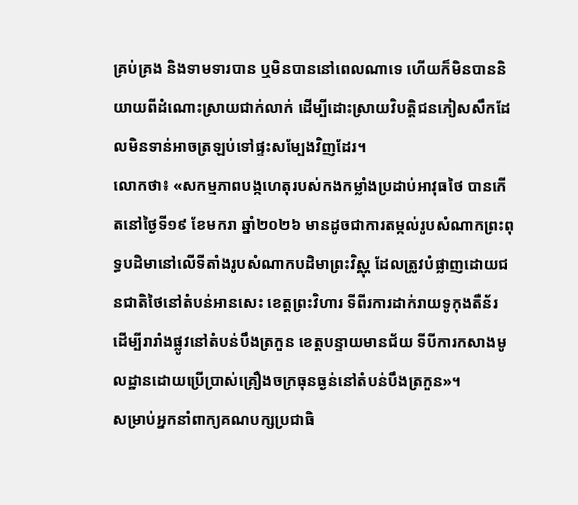គ្រប់គ្រង និងទាមទារបាន ឬមិនបាននៅពេលណាទេ ហើយក៏មិនបាននិយាយពីដំណោះស្រាយជាក់លាក់ ដើម្បីដោះស្រាយវិបត្តិជនភៀសសឹកដែលមិនទាន់អាចត្រឡប់ទៅផ្ទះសម្បែងវិញដែរ។
លោកថា៖ «សកម្មភាពបង្កហេតុរបស់កងកម្លាំងប្រដាប់អាវុធថៃ បានកើតនៅថ្ងៃទី១៩ ខែមករា ឆ្នាំ២០២៦ មានដូចជាការតម្កល់រូបសំណាកព្រះពុទ្ធបដិមានៅលើទីតាំងរូបសំណាកបដិមាព្រះវិស្ណុ ដែលត្រូវបំផ្លាញដោយជនជាតិថៃនៅតំបន់អានសេះ ខេត្តព្រះវិហារ ទីពីរការដាក់រាយទូកុងតឺន័រ ដើម្បីរារាំងផ្លូវនៅតំបន់បឹងត្រកួន ខេត្តបន្ទាយមានជ័យ ទីបីការកសាងមូលដ្ឋានដោយប្រើប្រាស់គ្រឿងចក្រធុនធ្ងន់នៅតំបន់បឹងត្រកួន»។
សម្រាប់អ្នកនាំពាក្យគណបក្សប្រជាធិ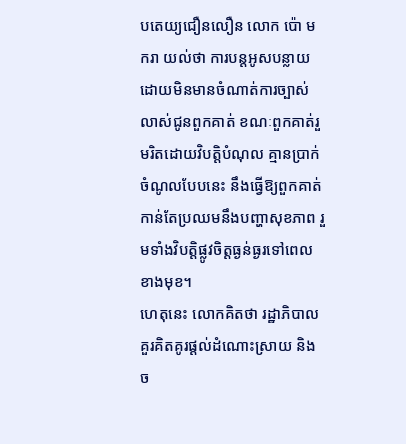បតេយ្យជឿនលឿន លោក ប៉ោ មករា យល់ថា ការបន្តអូសបន្លាយ ដោយមិនមានចំណាត់ការច្បាស់លាស់ជូនពួកគាត់ ខណៈពួកគាត់រួមរិតដោយវិបត្តិបំណុល គ្មានប្រាក់ចំណូលបែបនេះ នឹងធ្វើឱ្យពួកគាត់កាន់តែប្រឈមនឹងបញ្ហាសុខភាព រួមទាំងវិបត្តិផ្លូវចិត្តធ្ងន់ធ្ងរទៅពេលខាងមុខ។
ហេតុនេះ លោកគិតថា រដ្ឋាភិបាលគួរគិតគូរផ្ដល់ដំណោះស្រាយ និងច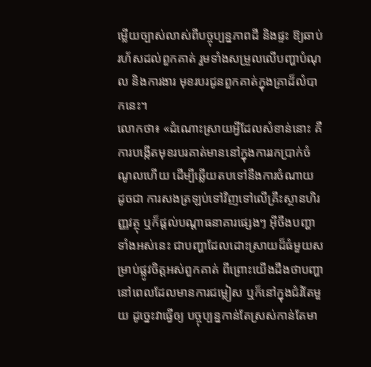ម្លើយច្បាស់លាស់ពីបច្ចុប្បន្នភាពដី និងផ្ទះ ឱ្យឆាប់រហ័សដល់ពួកគាត់ រួមទាំងសម្រួលលើបញ្ហាបំណុល និងការងារ មុខរបរជូនពួកគាត់ក្នុងគ្រាដ៏លំបាកនេះ។
លោកថា៖ «ដំណោះស្រាយអ្វីដែលសំខាន់នោះ គឺការបង្កើតមុខរបរគាត់មាននៅក្នុងការរកប្រាក់ចំណូលហើយ ដើម្បីឆ្លើយតបទៅនឹងការចំណាយ ដូចជា ការសងត្រឡប់ទៅវិញទៅលើគ្រឹះស្ថានហិរញ្ញវត្ថុ ឬក៏ផ្ដល់បណ្ដាធនាគារផ្សេងៗ អ៊ីចឹងបញ្ហាទាំងអស់នេះ ជាបញ្ហាដែលដោះស្រាយដ៏ធំមួយសម្រាប់ផ្លូវចិត្តអស់ពួកគាត់ ពីព្រោះយើងដឹងថាបញ្ហានៅពេលដែលមានការជម្លៀស ឬក៏នៅក្នុងជំរំតែមួយ ដូច្នេះវាធ្វើឲ្យ បច្ចុប្បន្នកាន់តែស្រស់កាន់តែមា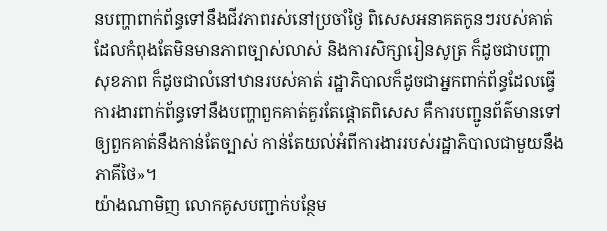នបញ្ហាពាក់ព័ន្ធទៅនឹងជីវភាពរស់នៅប្រចាំថ្ងៃ ពិសេសអនាគតកូនៗរបស់គាត់ ដែលកំពុងតែមិនមានភាពច្បាស់លាស់ និងការសិក្សារៀនសូត្រ ក៏ដូចជាបញ្ហាសុខភាព ក៏ដូចជាលំនៅឋានរបស់គាត់ រដ្ឋាភិបាលក៏ដូចជាអ្នកពាក់ព័ន្ធដែលធ្វើការងារពាក់ព័ន្ធទៅនឹងបញ្ហាពួកគាត់គួរតែផ្តោតពិសេស គឺការបញ្ជូនព័ត៌មានទៅឲ្យពួកគាត់នឹងកាន់តែច្បាស់ កាន់តែយល់អំពីការងាររបស់រដ្ឋាភិបាលជាមួយនឹងភាគីថៃ»។
យ៉ាងណាមិញ លោកគូសបញ្ជាក់បន្ថែម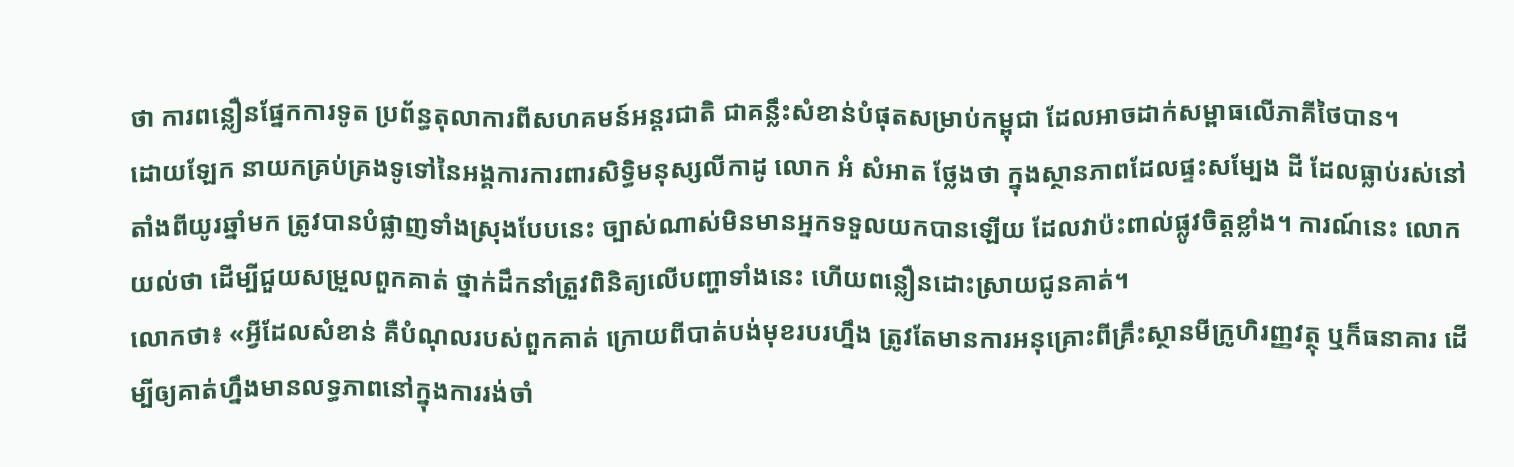ថា ការពន្លឿនផ្នែកការទូត ប្រព័ន្ធតុលាការពីសហគមន៍អន្តរជាតិ ជាគន្លឹះសំខាន់បំផុតសម្រាប់កម្ពុជា ដែលអាចដាក់សម្ពាធលើភាគីថៃបាន។
ដោយឡែក នាយកគ្រប់គ្រងទូទៅនៃអង្គការការពារសិទ្ធិមនុស្សលីកាដូ លោក អំ សំអាត ថ្លែងថា ក្នុងស្ថានភាពដែលផ្ទះសម្បែង ដី ដែលធ្លាប់រស់នៅតាំងពីយូរឆ្នាំមក ត្រូវបានបំផ្លាញទាំងស្រុងបែបនេះ ច្បាស់ណាស់មិនមានអ្នកទទួលយកបានឡើយ ដែលវាប៉ះពាល់ផ្លូវចិត្តខ្លាំង។ ការណ៍នេះ លោកយល់ថា ដើម្បីជួយសម្រួលពួកគាត់ ថ្នាក់ដឹកនាំត្រួវពិនិត្យលើបញ្ហាទាំងនេះ ហើយពន្លឿនដោះស្រាយជូនគាត់។
លោកថា៖ «អ្វីដែលសំខាន់ គឺបំណុលរបស់ពួកគាត់ ក្រោយពីបាត់បង់មុខរបរហ្នឹង ត្រូវតែមានការអនុគ្រោះពីគ្រឹះស្ថានមីក្រូហិរញ្ញវត្ថុ ឬក៏ធនាគារ ដើម្បីឲ្យគាត់ហ្នឹងមានលទ្ធភាពនៅក្នុងការរង់ចាំ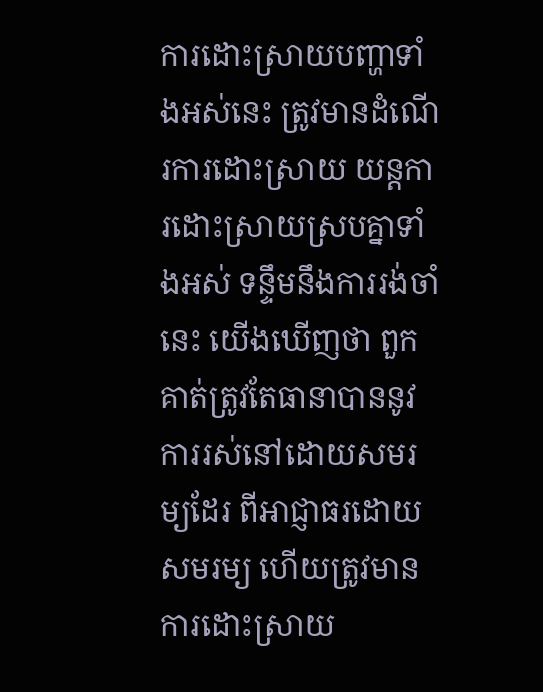ការដោះស្រាយបញ្ហាទាំងអស់នេះ ត្រូវមានដំណើរការដោះស្រាយ យន្តការដោះស្រាយស្របគ្នាទាំងអស់ ទន្ទឹមនឹងការរង់ចាំនេះ យើងឃើញថា ពួកគាត់ត្រូវតែធានាបាននូវការរស់នៅដោយសមរម្យដែរ ពីអាជ្ញាធរដោយសមរម្យ ហើយត្រូវមានការដោះស្រាយ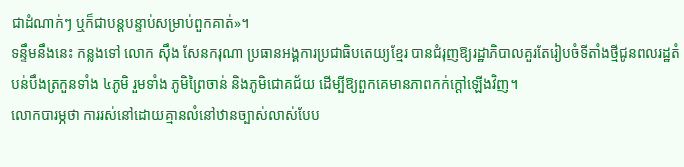ជាដំណាក់ៗ ឬក៏ជាបន្តបន្ទាប់សម្រាប់ពួកគាត់»។
ទន្ទឹមនឹងនេះ កន្លងទៅ លោក ស៊ឹង សែនករុណា ប្រធានអង្គការប្រជាធិបតេយ្យខ្មែរ បានជំរុញឱ្យរដ្ឋាភិបាលគួរតែរៀបចំទីតាំងថ្មីជូនពលរដ្ឋតំបន់បឹងត្រកួនទាំង ៤ភូមិ រួមទាំង ភូមិព្រៃចាន់ និងភូមិជោគជ័យ ដើម្បីឱ្យពួកគេមានភាពកក់ក្តៅឡើងវិញ។
លោកបារម្ភថា ការរស់នៅដោយគ្មានលំនៅឋានច្បាស់លាស់បែប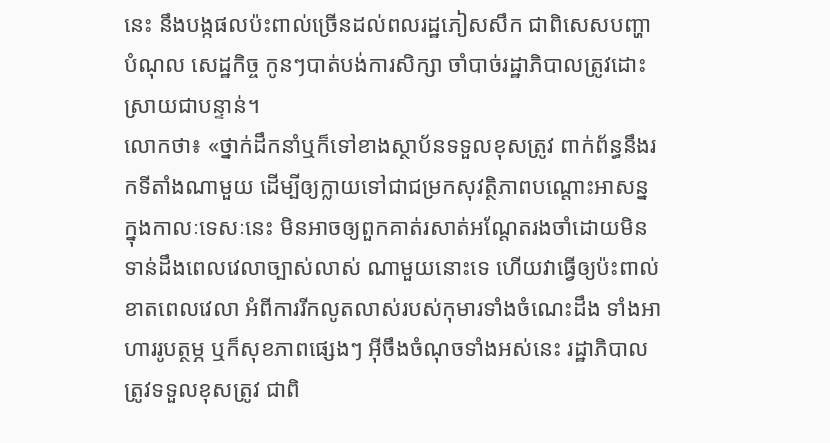នេះ នឹងបង្កផលប៉ះពាល់ច្រើនដល់ពលរដ្ឋភៀសសឹក ជាពិសេសបញ្ហាបំណុល សេដ្ឋកិច្ច កូនៗបាត់បង់ការសិក្សា ចាំបាច់រដ្ឋាភិបាលត្រូវដោះស្រាយជាបន្ទាន់។
លោកថា៖ «ថ្នាក់ដឹកនាំឬក៏ទៅខាងស្ថាប័នទទួលខុសត្រូវ ពាក់ព័ន្ធនឹងរកទីតាំងណាមួយ ដើម្បីឲ្យក្លាយទៅជាជម្រកសុវត្ថិភាពបណ្តោះអាសន្ន ក្នុងកាលៈទេសៈនេះ មិនអាចឲ្យពួកគាត់រសាត់អណ្តែតរងចាំដោយមិនទាន់ដឹងពេលវេលាច្បាស់លាស់ ណាមួយនោះទេ ហើយវាធ្វើឲ្យប៉ះពាល់ខាតពេលវេលា អំពីការរីកលូតលាស់របស់កុមារទាំងចំណេះដឹង ទាំងអាហាររូបត្ថម្ភ ឬក៏សុខភាពផ្សេងៗ អ៊ីចឹងចំណុចទាំងអស់នេះ រដ្ឋាភិបាលត្រូវទទួលខុសត្រូវ ជាពិ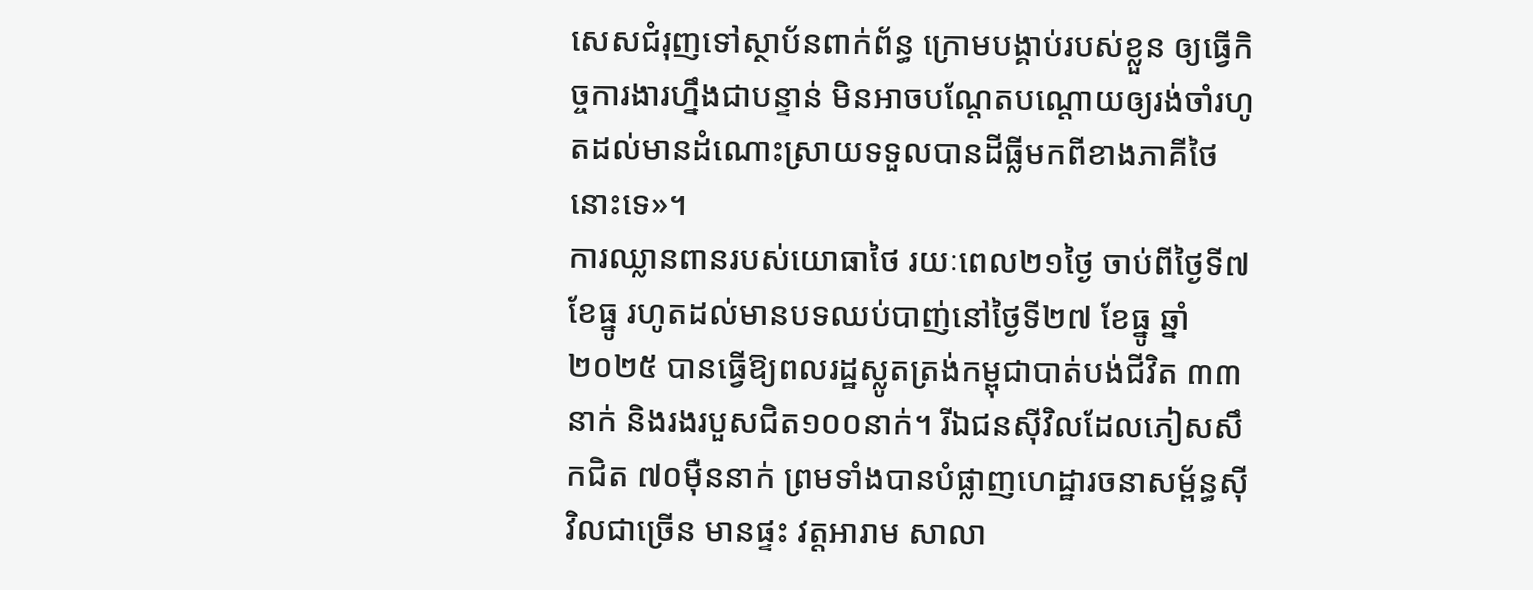សេសជំរុញទៅស្ថាប័នពាក់ព័ន្ធ ក្រោមបង្គាប់របស់ខ្លួន ឲ្យធ្វើកិច្ចការងារហ្នឹងជាបន្ទាន់ មិនអាចបណ្ដែតបណ្ដោយឲ្យរង់ចាំរហូតដល់មានដំណោះស្រាយទទួលបានដីធ្លីមកពីខាងភាគីថៃនោះទេ»។
ការឈ្លានពានរបស់យោធាថៃ រយៈពេល២១ថ្ងៃ ចាប់ពីថ្ងៃទី៧ ខែធ្នូ រហូតដល់មានបទឈប់បាញ់នៅថ្ងៃទី២៧ ខែធ្នូ ឆ្នាំ២០២៥ បានធ្វើឱ្យពលរដ្ឋស្លូតត្រង់កម្ពុជាបាត់បង់ជីវិត ៣៣នាក់ និងរងរបួសជិត១០០នាក់។ រីឯជនស៊ីវិលដែលភៀសសឹកជិត ៧០ម៉ឺននាក់ ព្រមទាំងបានបំផ្លាញហេដ្ឋារចនាសម្ព័ន្ធស៊ីវិលជាច្រើន មានផ្ទះ វត្តអារាម សាលា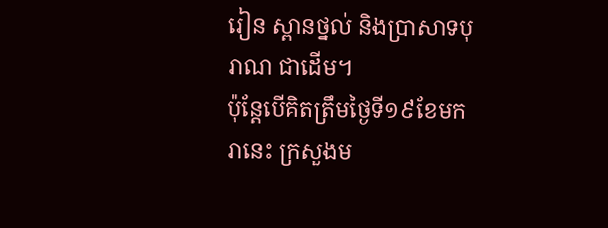រៀន ស្ពានថ្នល់ និងប្រាសាទបុរាណ ជាដើម។
ប៉ុន្តែបើគិតត្រឹមថ្ងៃទី១៩ខែមករានេះ ក្រសួងម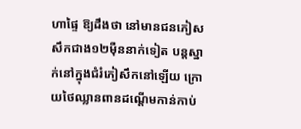ហាផ្ទៃ ឱ្យដឹងថា នៅមានជនភៀសសឹកជាង១២ម៉ឺននាក់ទៀត បន្តស្នាក់នៅក្នុងជំរំភៀសឹកនៅឡើយ ក្រោយថៃឈ្លានពានដណ្តើមកាន់កាប់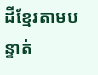ដីខ្មែរតាមបន្ទាត់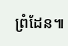ព្រំដែន៕